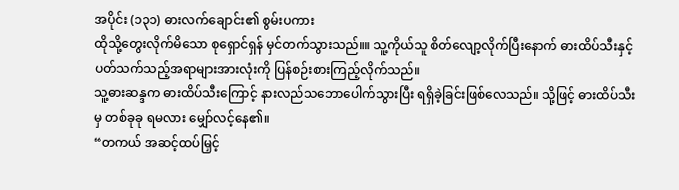အပိုင်း (၁၃၁) ဓားလက်ချောင်း၏ စွမ်းပကား
ထိုသို့တွေးလိုက်မိသော စုရှောင်ရှန် မှင်တက်သွားသည်။။ သူ့ကိုယ်သူ စိတ်လျော့လိုက်ပြီးနောက် ဓားထိပ်သီးနှင့်ပတ်သက်သည့်အရာများအားလုံးကို ပြန်စဉ်းစားကြည့်လိုက်သည်။
သူ့ဓားဆန္ဒက ဓားထိပ်သီးကြောင့် နားလည်သဘောပေါက်သွားပြီး ရရှိခဲ့ခြင်းဖြစ်လေသည်။ သို့ဖြင့် ဓားထိပ်သီးမှ တစ်ခုခု ရမလား မျှော်လင့်နေ၏။
“တကယ် အဆင့်ထပ်မြှင့်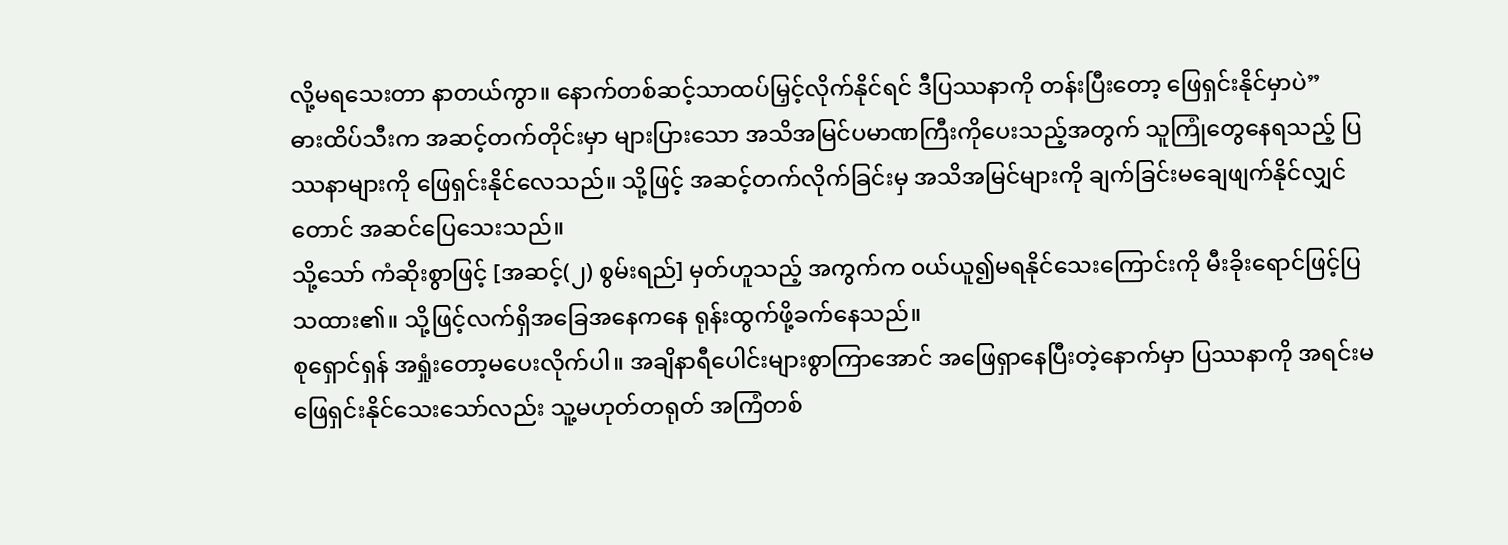လို့မရသေးတာ နာတယ်ကွာ။ နောက်တစ်ဆင့်သာထပ်မြှင့်လိုက်နိုင်ရင် ဒီပြဿနာကို တန်းပြီးတော့ ဖြေရှင်းနိုင်မှာပဲ”
ဓားထိပ်သီးက အဆင့်တက်တိုင်းမှာ များပြားသော အသိအမြင်ပမာဏကြီးကိုပေးသည့်အတွက် သူကြုံတွေနေရသည့် ပြဿနာများကို ဖြေရှင်းနိုင်လေသည်။ သို့ဖြင့် အဆင့်တက်လိုက်ခြင်းမှ အသိအမြင်များကို ချက်ခြင်းမချေဖျက်နိုင်လျှင်တောင် အဆင်ပြေသေးသည်။
သို့သော် ကံဆိုးစွာဖြင့် [အဆင့်(၂) စွမ်းရည်] မှတ်ဟူသည့် အကွက်က ၀ယ်ယူ၍မရနိုင်သေးကြောင်းကို မီးခိုးရောင်ဖြင့်ပြသထား၏။ သို့ဖြင့်လက်ရှိအခြေအနေကနေ ရုန်းထွက်ဖို့ခက်နေသည်။
စုရှောင်ရှန် အရှုံးတော့မပေးလိုက်ပါ။ အချိနာရီပေါင်းများစွာကြာအောင် အဖြေရှာနေပြီးတဲ့နောက်မှာ ပြဿနာကို အရင်းမဖြေရှင်းနိုင်သေးသော်လည်း သူ့မဟုတ်တရုတ် အကြံတစ်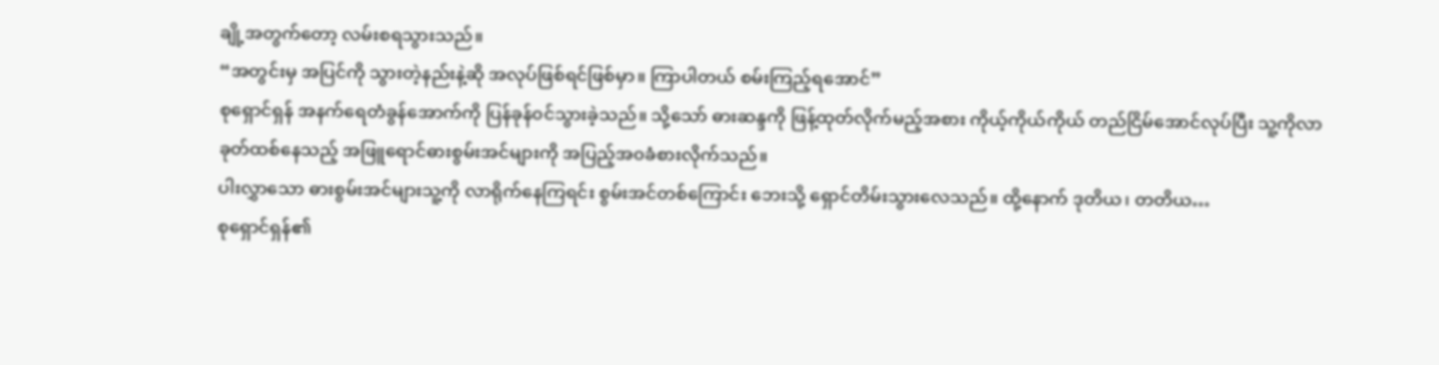ချို့အတွက်တော့ လမ်းစရသွားသည်။
“အတွင်းမှ အပြင်ကို သွားတဲ့နည်းနဲ့ဆို အလုပ်ဖြစ်ရင်ဖြစ်မှာ။ ကြာပါတယ် စမ်းကြည့်ရအောင်”
စုရှောင်ရှန် အနက်ရေတံခွန်အောက်ကို ပြန်ခုန်၀င်သွားခဲ့သည်။ သို့သော် ဓားဆန္ဒကို ဖြန့်ထုတ်လိုက်မည့်အစား ကိုယ့်ကိုယ်ကိုယ် တည်ငြိမ်အောင်လုပ်ပြီး သူ့ကိုလာခုတ်ထစ်နေသည့် အဖြူရောင်ဓားစွမ်းအင်များကို အပြည့်အ၀ခံစားလိုက်သည်။
ပါးလွှာသော ဓားစွမ်းအင်များသူ့ကို လာရိုက်နေကြရင်း စွမ်းအင်တစ်ကြောင်း ဘေးသို့ ရှောင်တိမ်းသွားလေသည်။ ထို့နောက် ဒုတိယ၊ တတိယ…
စုရှောင်ရှန်၏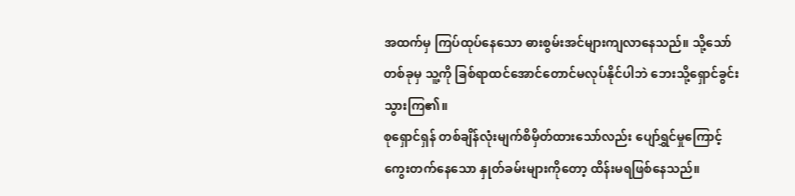အထက်မှ ကြပ်ထုပ်နေသော ဓားစွမ်းအင်များကျလာနေသည်။ သို့သော် တစ်ခုမှ သူ့ကို ခြစ်ရာထင်အောင်တောင်မလုပ်နိုင်ပါဘဲ ဘေးသို့ရှောင်ခွင်းသွားကြ၏။
စုရှောင်ရှန် တစ်ချိန်လုံးမျက်စိမှိတ်ထားသော်လည်း ပျော်ရွှင်မှုကြောင့် ကွေးတက်နေသော နှုတ်ခမ်းများကိုတော့ ထိန်းမရဖြစ်နေသည်။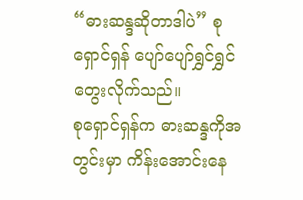“ဓားဆန္ဒဆိုတာဒါပဲ” စုရှောင်ရှန် ပျော်ပျော်ရွှင်ရွှင် တွေးလိုက်သည်။
စုရှောင်ရှန်က ဓားဆန္ဒကိုအတွင်းမှာ ကိန်းအောင်းနေ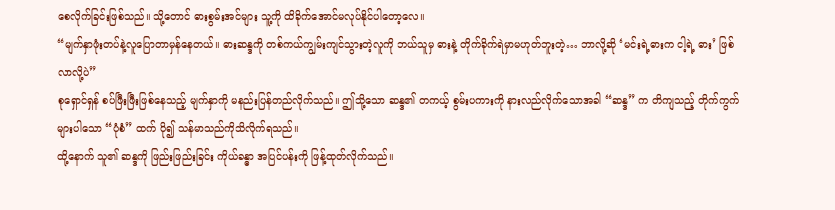စေလိုက်ခြင်းဖြစ်သည်။ သို့တောင် ဓားစွမ်းအင်များ သူ့ကို ထိခိုက်အောင်မလုပ်နိုင်ပါတော့လေ။
“မျက်နှာဖုံးတပ်နဲ့လူပြောတာမှန်နေတယ်။ ဓားဆန္ဒကို တစ်ကယ်ကျွမ်းကျင်သွားတဲ့လူကို ဘယ်သူမှ ဓားနဲ့ တိုက်ခိုက်ရဲမှာမဟုတ်ဘူးတဲ့… ဘာလို့ဆို ‘မင်းရဲ့ဓားက ငါ့ရဲ့ ဓား’ ဖြစ်လာလို့ပဲ”
စုရှောင်ရှန် စပ်ဖြီးဖြီးဖြစ်နေသည့် မျက်နှာကို မနည်းပြန်တည်လိုက်သည်။ ဤသို့သော ဆန္ဒ၏ တကယ့် စွမ်းပကားကို နားလည်လိုက်သောအခါ “ဆန္ဒ” က တိကျသည့် တိုက်ကွက်များပါသော “ပုံစံ” ထက် ပို၍ သန်မာသည်ကိုသိလိုက်ရသည်။
ထို့နောက် သူ၏ ဆန္ဒကို ဖြည်းဖြည်းခြင်း ကိုယ်ခန္ဓာ အပြင်ပန်းကို ဖြန့်ထုတ်လိုက်သည်။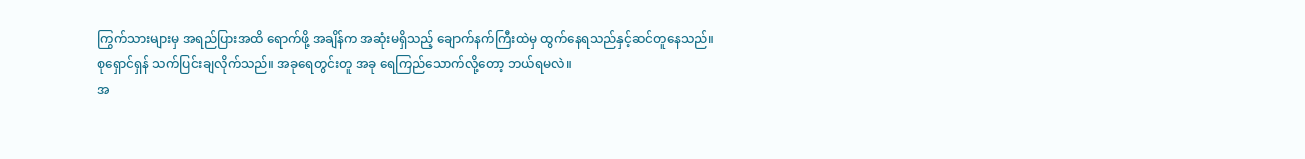ကြွက်သားများမှ အရည်ပြားအထိ ရောက်ဖို့ အချိန်က အဆုံးမရှိသည့် ချောက်နက်ကြီးထဲမှ ထွက်နေရသည်နှင့်ဆင်တူနေသည်။
စုရှောင်ရှန် သက်ပြင်းချလိုက်သည်။ အခုရေတွင်းတူ အခု ရေကြည်သောက်လို့တော့ ဘယ်ရမလဲ။
အ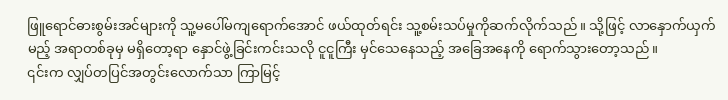ဖြူရောင်ဓားစွမ်းအင်များကို သူ့မပေါ်မကျရောက်အောင် ဖယ်ထုတ်ရင်း သူ့စမ်းသပ်မှုကိုဆက်လိုက်သည်။ သို့ဖြင့် လာနှောက်ယှက်မည့် အရာတစ်ခုမှ မရှိတော့ရာ နှောင်ဖွဲ့ခြင်းကင်းသလို ငူငူကြီး မှင်သေနေသည့် အခြေအနေကို ရောက်သွားတော့သည်။
၎င်းက လျှပ်တပြင်အတွင်းလောက်သာ ကြာမြင့်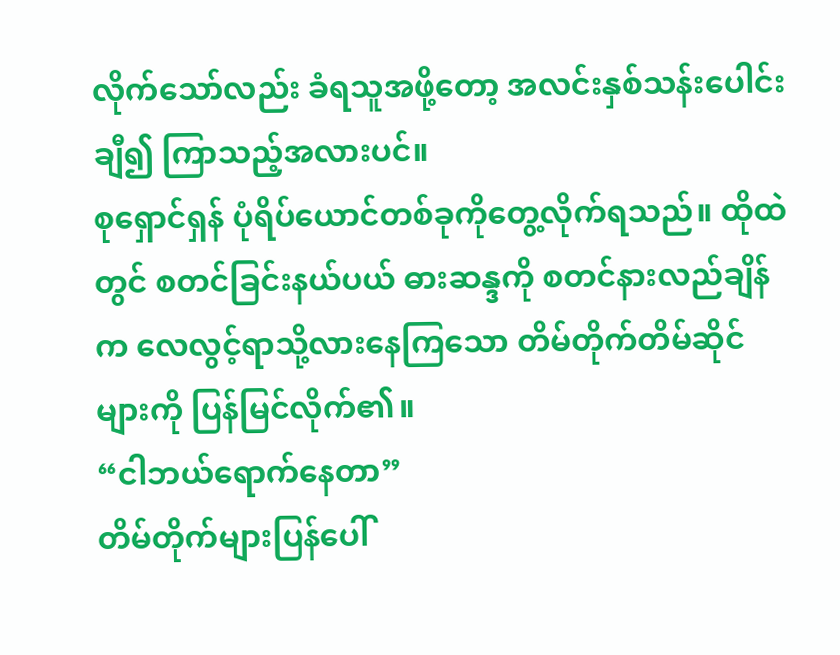လိုက်သော်လည်း ခံရသူအဖို့တော့ အလင်းနှစ်သန်းပေါင်းချီ၍ ကြာသည့်အလားပင်။
စုရှောင်ရှန် ပုံရိပ်ယောင်တစ်ခုကိုတွေ့လိုက်ရသည်။ ထိုထဲတွင် စတင်ခြင်းနယ်ပယ် ဓားဆန္ဒကို စတင်နားလည်ချိန်က လေလွင့်ရာသို့လားနေကြသော တိမ်တိုက်တိမ်ဆိုင်များကို ပြန်မြင်လိုက်၏။
“ငါဘယ်ရောက်နေတာ”
တိမ်တိုက်များပြန်ပေါ်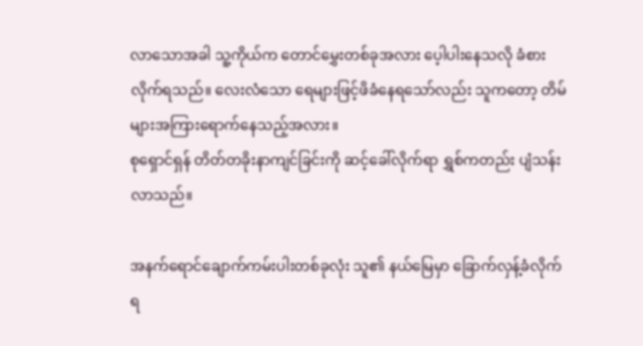လာသောအခါ သူ့ကိုယ်က တောင်မွှေးတစ်ခုအလား ပေ့ါပါးနေသလို ခံစားလိုက်ရသည်။ လေးလံသော ရေများဖြင့်ဖိခံနေရသော်လည်း သူကတော့ တိမ်များအကြားရောက်နေသည့်အလား။
စုရှောင်ရှန် တိတ်တခိုးနာကျင်ခြင်းကို ဆင့်ခေါ်လိုက်ရာ ရွှစ်ကတည်း ပျံသန်းလာသည်။

အနက်ရောင်ချောက်ကမ်းပါးတစ်ခုလုံး သူ၏ နယ်မြေမှာ ခြောက်လှန့်ခံလိုက်ရ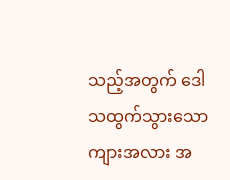သည့်အတွက် ဒေါသထွက်သွားသော ကျားအလား အ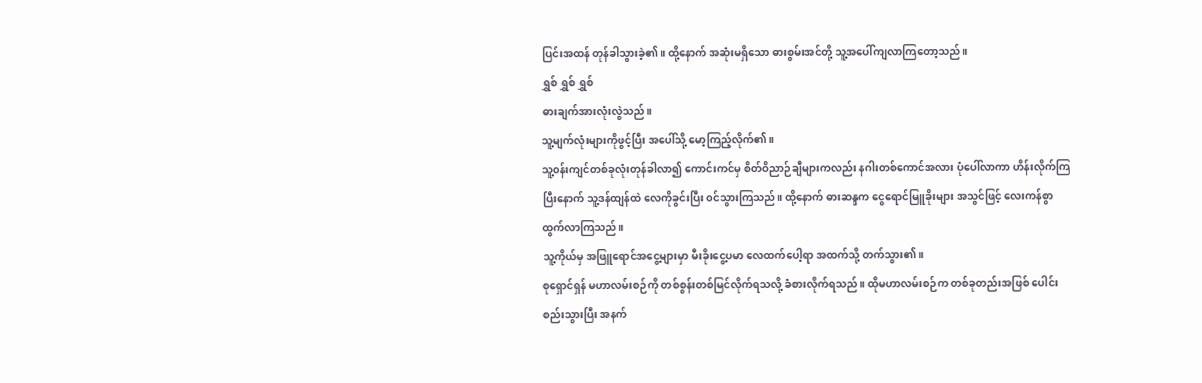ပြင်းအထန် တုန်ခါသွားခဲ့၏။ ထို့နောက် အဆုံးမရှိသော ဓားစွမ်းအင်တို့ သူ့အပေါ်ကျလာကြတော့သည်။
ရွှစ် ရွှစ် ရွှစ်
ဓားချက်အားလုံးလွဲသည်။
သူ့မျက်လုံးများကိုဖွင့်ပြီး အပေါ်သို့ မော့ကြည့်လိုက်၏။
သူ့၀န်းကျင်တစ်ခုလုံးတုန်ခါလာ၍ ကောင်းကင်မှ စိတ်ဝိညာဉ်ချီများကလည်း နဂါးတစ်ကောင်အလား ပုံပေါ်လာကာ ဟိန်းလိုက်ကြပြီးနောက် သူ့ဒန်ထျန်ထဲ လေကိုခွင်းပြီး ၀င်သွားကြသည်။ ထို့နောက် ဓားဆန္ဒက ငွေရောင်မြူခိုးများ အသွင်ဖြင့် လေးကန်စွာ ထွက်လာကြသည်။
သူ့ကိုယ်မှ အဖြူရောင်အငွေ့များမှာ မီးခိုးငွေ့ပမာ လေထက်ပေါ့ရာ အထက်သို့ တက်သွား၏။
စုရှောင်ရှန် မဟာလမ်းစဉ်ကို တစ်စွန်းတစ်မြင်လိုက်ရသလို့ ခံစားလိုက်ရသည်။ ထိုမဟာလမ်းစဉ်က တစ်ခုတည်းအဖြစ် ပေါင်းစည်းသွားပြီး အနက်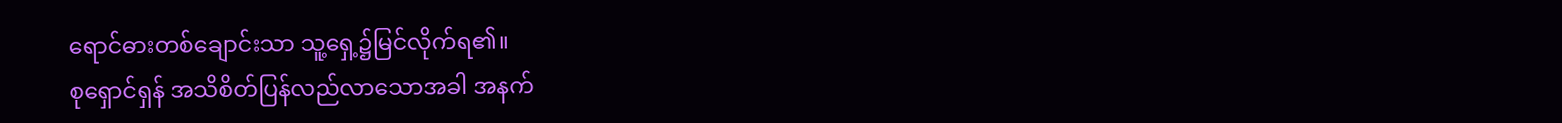ရောင်ဓားတစ်ချောင်းသာ သူ့ရှေ့၌မြင်လိုက်ရ၏။
စုရှောင်ရှန် အသိစိတ်ပြန်လည်လာသောအခါ အနက်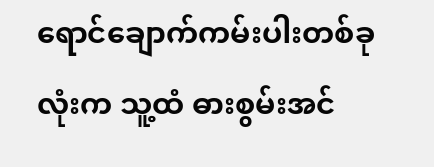ရောင်ချောက်ကမ်းပါးတစ်ခုလုံးက သူ့ထံ ဓားစွမ်းအင်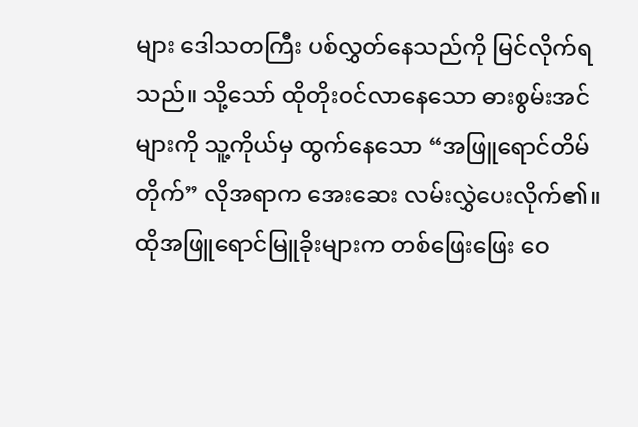များ ဒေါသတကြီး ပစ်လွှတ်နေသည်ကို မြင်လိုက်ရသည်။ သို့သော် ထိုတိုး၀င်လာနေသော ဓားစွမ်းအင်များကို သူ့ကိုယ်မှ ထွက်နေသော “အဖြူရောင်တိမ်တိုက်” လိုအရာက အေးဆေး လမ်းလွှဲပေးလိုက်၏။
ထိုအဖြူရောင်မြူခိုးများက တစ်ဖြေးဖြေး ဝေ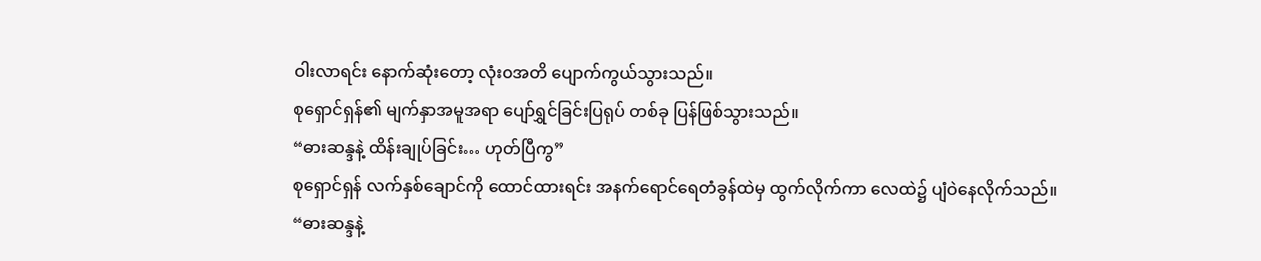ဝါးလာရင်း နောက်ဆုံးတော့ လုံး၀အတိ ပျောက်ကွယ်သွားသည်။
စုရှောင်ရှန်၏ မျက်နှာအမူအရာ ပျော်ရွှင်ခြင်းပြရုပ် တစ်ခု ပြန်ဖြစ်သွားသည်။
“ဓားဆန္ဒနဲ့ ထိန်းချုပ်ခြင်း… ဟုတ်ပြီကွ”
စုရှောင်ရှန် လက်နှစ်ချောင်ကို ထောင်ထားရင်း အနက်ရောင်ရေတံခွန်ထဲမှ ထွက်လိုက်ကာ လေထဲ၌ ပျံဝဲနေလိုက်သည်။
“ဓားဆန္ဒနဲ့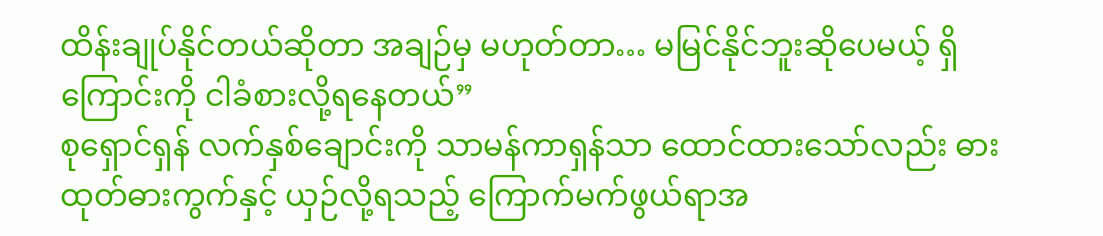ထိန်းချုပ်နိုင်တယ်ဆိုတာ အချဉ်မှ မဟုတ်တာ… မမြင်နိုင်ဘူးဆိုပေမယ့် ရှိကြောင်းကို ငါခံစားလို့ရနေတယ်”
စုရှောင်ရှန် လက်နှစ်ချောင်းကို သာမန်ကာရှန်သာ ထောင်ထားသော်လည်း ဓားထုတ်ဓားကွက်နှင့် ယှဉ်လို့ရသည့် ကြောက်မက်ဖွယ်ရာအ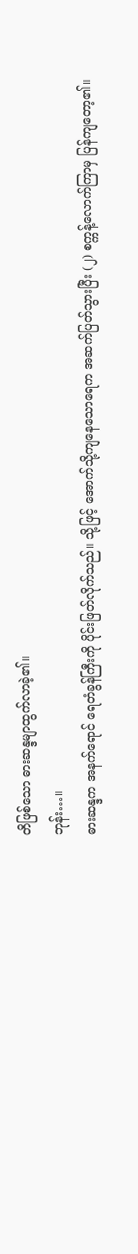တိဖြစ်သော ဓားဆန္ဒမျာထွက်လာခဲ့၏။
ဘုန်း…။
ဓားဆန္ဒက အနက်ရောင် ရေတံခွန်ကြီးကို ပိုင်းဖြတ်လိုက်သည်။ သို့ဖြင့် အောက်သို့ကျနေသောရေက အဆက်ပြတ်သွားပြီး (၂) စက္ကန့်လောက်ကြာမှ ပြန်ကျတော့၏။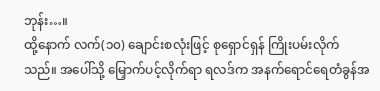ဘုန်း…။
ထို့နောက် လက်(၁၀) ချောင်းစလုံးဖြင့် စုရှောင်ရှန် ကြိုးပမ်းလိုက်သည်။ အပေါ်သို့ မြှောက်ပင့်လိုက်ရာ ရလဒ်က အနက်ရောင်ရေတံခွန်အ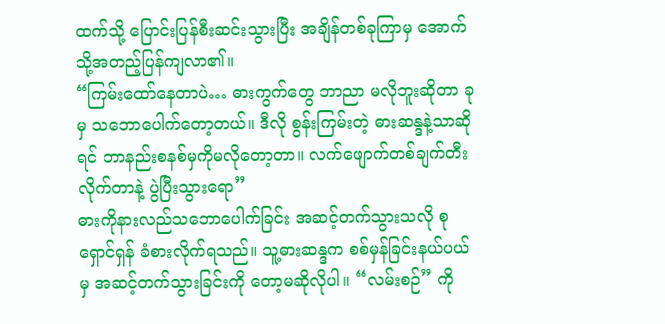ထက်သို့ ပြောင်းပြန်စီးဆင်းသွားပြီး အချိန်တစ်ခုကြာမှ အောက်သို့အတည့်ပြန်ကျလာ၏။
“ကြမ်းထော်နေတာပဲ… ဓားကွက်တွေ ဘာညာ မလိုဘူးဆိုတာ ခုမှ သဘောပေါက်တော့တယ်။ ဒီလို စွန်းကြမ်းတဲ့ ဓားဆန္ဒနဲ့သာဆိုရင် ဘာနည်းစနစ်မှကိုမလိုတော့တာ။ လက်ဖျောက်တစ်ချက်တီးလိုက်တာနဲ့ ပွဲပြီးသွားရော”
ဓားကိုနားလည်သဘောပေါက်ခြင်း အဆင့်တက်သွားသလို စုရှောင်ရှန် ခံစားလိုက်ရသည်။ သူ့ဓားဆန္ဒက စစ်မှန်ခြင်းနယ်ပယ်မှ အဆင့်တက်သွားခြင်းကို တော့မဆိုလိုပါ။ “လမ်းစဉ်” ကို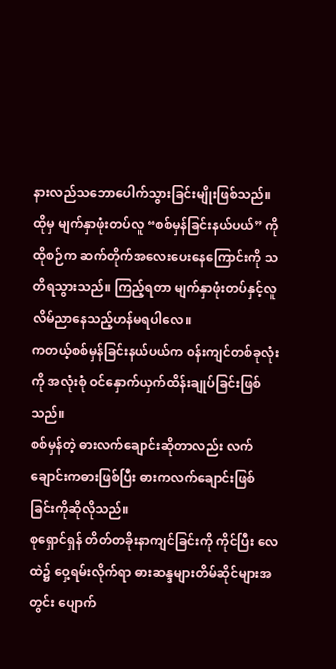နားလည်သဘောပေါက်သွားခြင်းမျိုးဖြစ်သည်။
ထိုမှ မျက်နှာဖုံးတပ်လူ “စစ်မှန်ခြင်းနယ်ပယ်” ကို ထိုစဉ်က ဆက်တိုက်အလေးပေးနေကြောင်းကို သတိရသွားသည်။ ကြည့်ရတာ မျက်နှာဖုံးတပ်နှင့်လူ လိမ်ညာနေသည့်ဟန်မရပါလေ။
ကတယ့်စစ်မှန်ခြင်းနယ်ပယ်က ၀န်းကျင်တစ်ခုလုံးကို အလုံးစုံ ဝင်နှောက်ယှက်ထိန်းချုပ်ခြင်းဖြစ်သည်။
စစ်မှန်တဲ့ ဓားလက်ချောင်းဆိုတာလည်း လက်ချောင်းကဓားဖြစ်ပြီး ဓားကလက်ချောင်းဖြစ်ခြင်းကိုဆိုလိုသည်။
စုရှောင်ရှန် တိတ်တခိုးနာကျင်ခြင်းကို ကိုင်ပြီး လေထဲ၌ ဝှေ့ရမ်းလိုက်ရာ ဓားဆန္ဒများတိမ်ဆိုင်များအတွင်း ပျောက်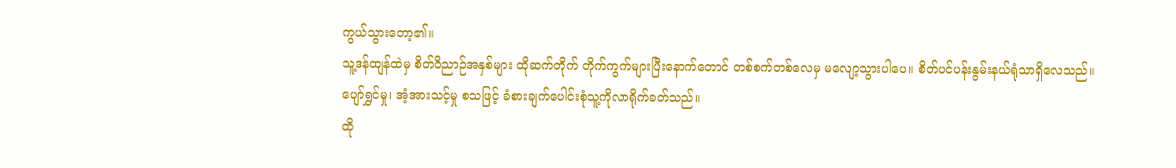ကွယ်သွားတော့၏။
သူ့ဒန်ထျန်ထဲမှ စိတ်ဝိညာဉ်အနှစ်များ ထိုဆက်တိုက် တိုက်ကွက်များပြီးနောက်တောင် တစ်စက်တစ်လေမှ မလျော့သွားပါပေ။ စိတ်ပင်ပန်းနွမ်းနယ်ရုံသာရှိလေသည်။
ပျော်ရွှင်မှု၊ အံ့အားသင့်မှု စသဖြင့် ခံစားချက်ပေါင်းစုံသူ့ကိုလာရိုက်ခတ်သည်။
ထို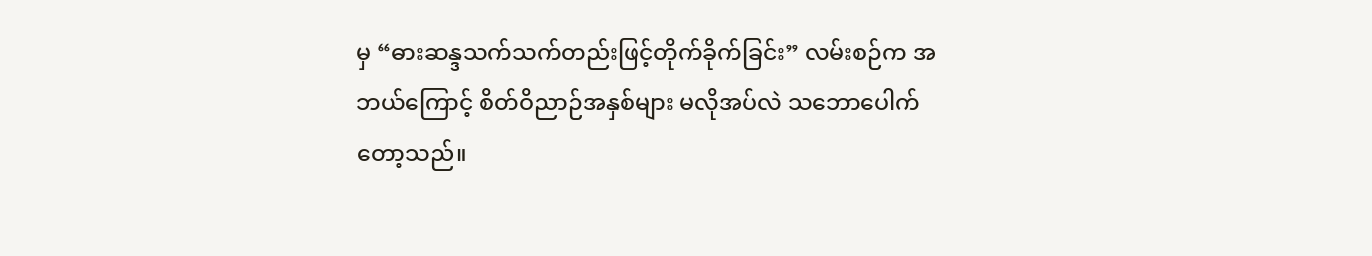မှ “ဓားဆန္ဒသက်သက်တည်းဖြင့်တိုက်ခိုက်ခြင်း” လမ်းစဉ်က အဘယ်ကြောင့် စိတ်ဝိညာဉ်အနှစ်များ မလိုအပ်လဲ သဘောပေါက်တော့သည်။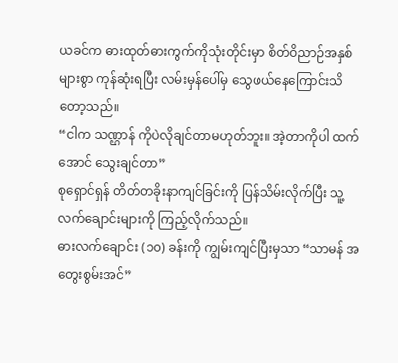ယခင်က ဓားထုတ်ဓားကွက်ကိုသုံးတိုင်းမှာ စိတ်ဝိညာဉ်အနှစ်များစွာ ကုန်ဆုံးရပြီး လမ်းမှန်ပေါ်မှ သွေဖယ်နေကြောင်းသိတော့သည်။
“ငါက သဏ္ဌာန် ကိုပဲလိုချင်တာမဟုတ်ဘူး။ အဲ့တာကိုပါ ထက်အောင် သွေးချင်တာ”
စုရှောင်ရှန် တိတ်တခိုးနာကျင်ခြင်းကို ပြန်သိမ်းလိုက်ပြီး သူ့လက်ချောင်းများကို ကြည့်လိုက်သည်။
ဓားလက်ချောင်း (၁၀) ခန်းကို ကျွမ်းကျင်ပြီးမှသာ “သာမန် အတွေးစွမ်းအင်”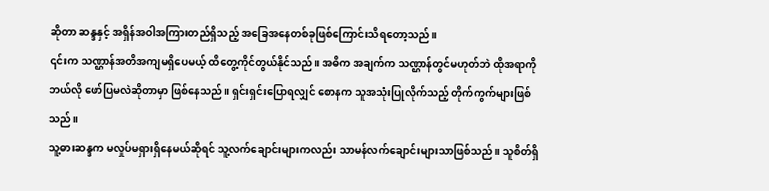ဆိုတာ ဆန္ဒနှင့် အရှိန်အဝါအကြားတည်ရှိသည့် အခြေအနေတစ်ခုဖြစ်ကြောင်းသိရတော့သည်။
၎င်းက သဏ္ဌာန်အတိအကျမရှိပေမယ့် ထိတွေ့ကိုင်တွယ်နိုင်သည်။ အဓိက အချက်က သဏ္ဌာန်တွင်မဟုတ်ဘဲ ထိုအရာကို ဘယ်လို ဖော်ပြမလဲဆိုတာမှာ ဖြစ်နေသည်။ ရှင်းရှင်းပြောရလျှင် စောနက သူအသုံးပြုလိုက်သည့် တိုက်ကွက်များဖြစ်သည်။
သူ့ဓားဆန္ဒက မလှုပ်မရှားရှိနေမယ်ဆိုရင် သူ့လက်ချောင်းများကလည်း သာမန်လက်ချောင်းများသာဖြစ်သည်။ သူစိတ်ရှိ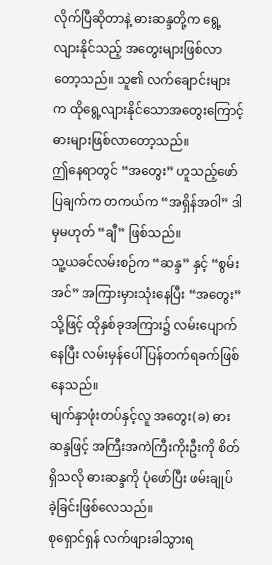လိုက်ပြီဆိုတာနဲ့ ဓားဆန္ဒတို့က ရွေ့လျားနိုင်သည့် အတွေးများဖြစ်လာတော့သည်။ သူ၏ လက်ချောင်းများက ထိုရွေ့လျားနိုင်သောအတွေးကြောင့် ဓားများဖြစ်လာတော့သည်။
ဤနေရာတွင် “အတွေး” ဟူသည့်ဖော်ပြချက်က တကယ်က “အရှိန်အဝါ” ဒါမှမဟုတ် “ချီ” ဖြစ်သည်။
သူ့ယခင်လမ်းစဉ်က “ဆန္ဒ” နှင့် “စွမ်းအင်” အကြားမှားသုံးနေပြီး “အတွေး” သို့ဖြင့် ထိုနှစ်ခုအကြား၌ လမ်းပျောက်နေပြီး လမ်းမှန်ပေါ်ပြန်တက်ရခက်ဖြစ်နေသည်။
မျက်နှာဖုံးတပ်နှင့်လူ အတွေး(ခ) ဓားဆန္ဒဖြင့် အကြီးအကဲကြီးကိုးဦးကို စိတ်ရှိသလို ဓားဆန္ဒကို ပုံဖော်ပြီး ဖမ်းချုပ်ခဲ့ခြင်းဖြစ်လေသည်။
စုရှောင်ရှန် လက်ဖျားခါသွားရ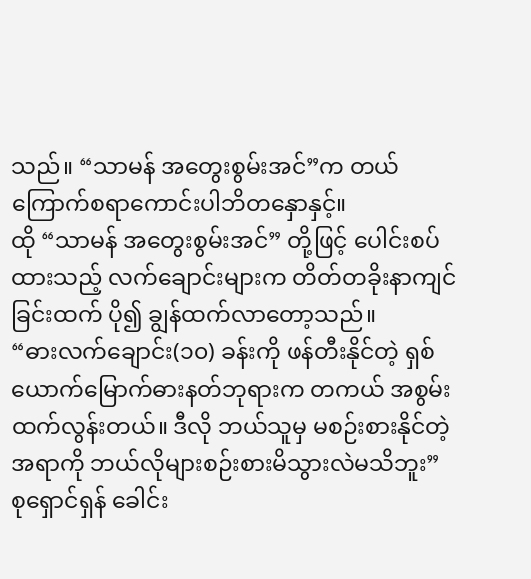သည်။ “သာမန် အတွေးစွမ်းအင်”က တယ်ကြောက်စရာကောင်းပါဘိတနှောနှင့်။
ထို “သာမန် အတွေးစွမ်းအင်” တို့ဖြင့် ပေါင်းစပ်ထားသည့် လက်ချောင်းများက တိတ်တခိုးနာကျင်ခြင်းထက် ပို၍ ချွန်ထက်လာတော့သည်။
“ဓားလက်ချောင်း(၁၀) ခန်းကို ဖန်တီးနိုင်တဲ့ ရှစ်ယောက်မြောက်ဓားနတ်ဘုရားက တကယ် အစွမ်းထက်လွန်းတယ်။ ဒီလို ဘယ်သူမှ မစဉ်းစားနိုင်တဲ့အရာကို ဘယ်လိုများစဉ်းစားမိသွားလဲမသိဘူး”
စုရှောင်ရှန် ခေါင်း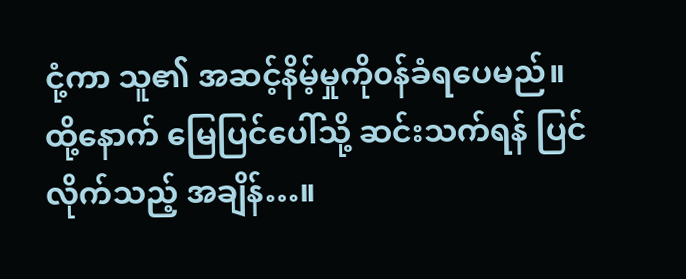ငုံ့ကာ သူ၏ အဆင့်နိမ့်မှုကို၀န်ခံရပေမည်။ ထို့နောက် မြေပြင်ပေါ်သို့ ဆင်းသက်ရန် ပြင်လိုက်သည့် အချိန်…။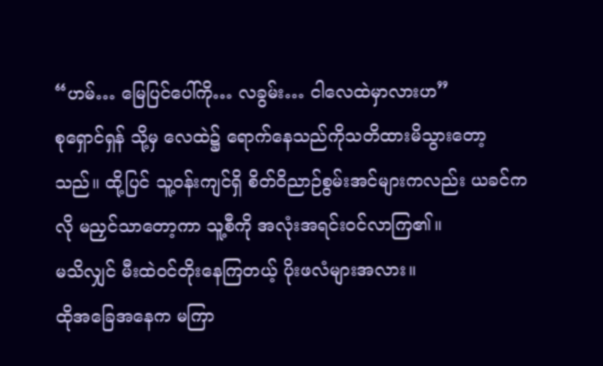“ဟမ်… မြေပြင်ပေါ်ကို… လခွမ်း… ငါလေထဲမှာလားဟ”
စုရှောင်ရှန် သို့မှ လေထဲ၌ ရောက်နေသည်ကိုသတိထားမိသွားတော့သည်။ ထို့ပြင် သူ့၀န်းကျင်ရှိ စိတ်ဝိညာဉ်စွမ်းအင်များကလည်း ယခင်ကလို မညှင်သာတော့ကာ သူ့စီကို အလုံးအရင်းဝင်လာကြ၏။
မသိလျှင် မီးထဲ၀င်တိုးနေကြတယ့် ပိုးဖလံများအလား။
ထိုအခြေအနေက မကြာ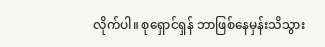လိုက်ပါ။ စုရှောင်ရှန် ဘာဖြစ်နေမှန်းသိသွား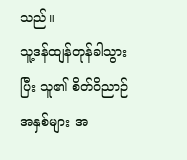သည်။
သူ့ဒန်ထျန်တုန်ခါသွားပြီး သူ၏ စိတ်ဝိညာဉ်အနှစ်များ အ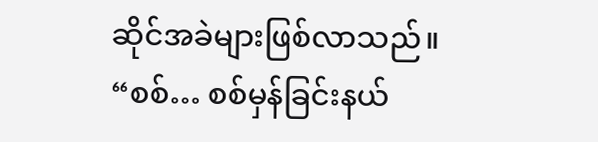ဆိုင်အခဲများဖြစ်လာသည်။
“စစ်… စစ်မှန်ခြင်းနယ်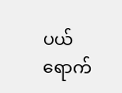ပယ် ရောက်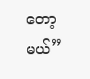တော့မယ်”